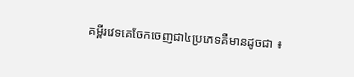គម្ពីរវេទគេចែកចេញជា៤ប្រភេទគឺមានដូចជា ៖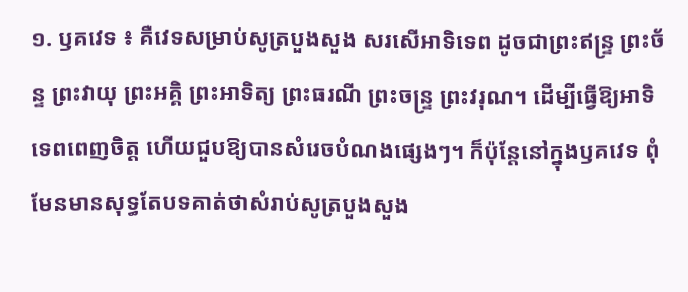១. ឫគវេទ ៖ គឺវេទសម្រាប់សូត្របួងសួង សរសើអាទិទេព ដូចជាព្រះឥន្រ្ទ ព្រះច័ន្ទ ព្រះវាយុ ព្រះអគ្គិ ព្រះអាទិត្យ ព្រះធរណី ព្រះចន្ទ្រ ព្រះវរុណ។ ដើម្បីធ្វើឱ្យអាទិទេពពេញចិត្ត ហើយជួបឱ្យបានសំរេចបំណងផ្សេងៗ។ ក៏ប៉ុន្តែនៅក្នុងឫគវេទ ពុំមែនមានសុទ្ធតែបទគាត់ថាសំរាប់សូត្របួងសួង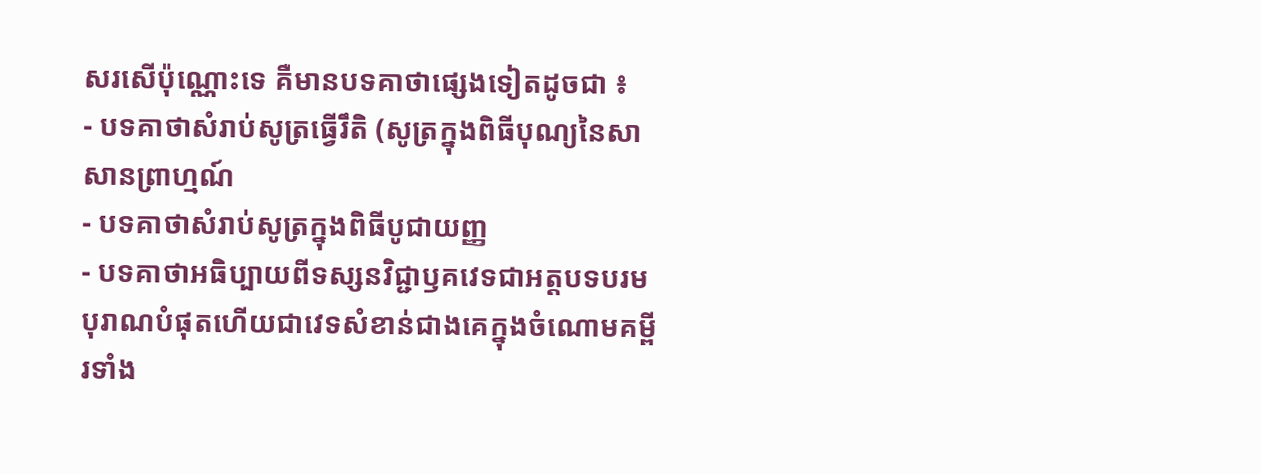សរសើប៉ុណ្ណោះទេ គឺមានបទគាថាផ្សេងទៀតដូចជា ៖
- បទគាថាសំរាប់សូត្រធ្វើរឹតិ (សូត្រក្នុងពិធីបុណ្យនៃសាសានព្រាហ្មណ៍
- បទគាថាសំរាប់សូត្រក្នុងពិធីបូជាយញ្ញ
- បទគាថាអធិប្បាយពីទស្សនវិជ្ជាឫគវេទជាអត្តបទបរមបុរាណបំផុតហើយជាវេទសំខាន់ជាងគេក្នុងចំណោមគម្ពីរទាំង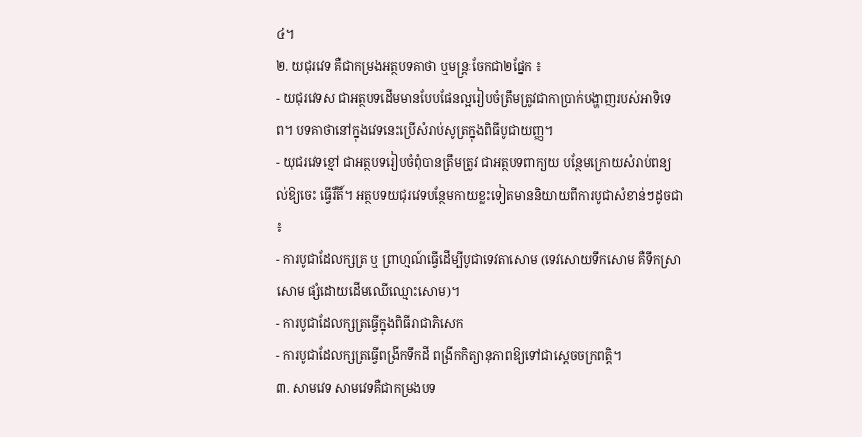៤។
២. យជុរវេទ គឺជាកម្រងអត្ថបទគាថា ឬមន្រ្តៈចែកជា២ផ្នែក ៖
- យជុរវេទស ជាអត្ថបទដើមមានបែបផែនល្អរៀបចំត្រឹមត្រូវជាកាប្រាក់បង្ហាញរបស់អាទិទេព។ បទគាថានៅក្នុងវេទនេះប្រើសំរាប់សូត្រក្នុងពិធីបូជាយញ្ញ។
- យុជរវេទខ្មៅ ជាអត្ថបទរៀបចំពុំបានត្រឹមត្រូវ ជាអត្ថបទពាក្យយ បន្ថែមក្រោយសំរាប់ពន្យល់ឱ្យចេះ ធ្វើរិ៍តិ៍។ អត្ថបទយជុរវេទបន្ថែមកាយខ្លះទៀតមាននិយាយពីការបូជាសំខាន់ៗដូចជា ៖
- ការបូជាដែលក្សត្រ ឬ ព្រាហ្មណ៍ធ្វើដើម្បីបូជាទេវតាសោម (ទេវសោយទឹកសោម គឺទឹកស្រាសោម ផ្សំដោយដើមឈើឈ្មោះសោម)។
- ការបូជាដែលក្សត្រធ្វើក្នុងពិធីរាជាភិសេក
- ការបូជាដែលក្សត្រធ្វើពង្រីកទឹកដី ពង្រីកកិត្យានុភាពឱ្យទៅជាស្តេចចក្រពត្តិ។
៣. សាមវេទ សាមវេទគឺជាកម្រងបទ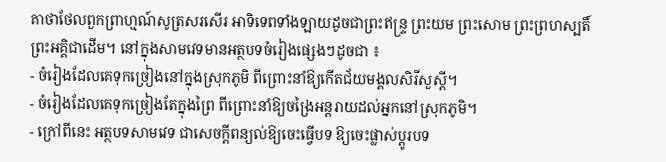គាថាថែលពួកព្រាហ្មណ៍សូត្រសរសើរ អាទិទេពទាំងឡាយដូចជាព្រះឥន្ទ្រ ព្រះយម ព្រះសោម ព្រះព្រហស្បតិ៍ ព្រះអគ្គិជាដើម។ នៅក្នុងសាមវេទមានអត្ថបទចំរៀងផ្សេងៗដូចជា ៖
- ចំរៀងដែលគេទុកច្រៀងនៅក្នុងស្រុកភូមិ ពីព្រោះនាំឱ្យកើតជ័យមង្គលសិរីសួស្តី។
- ចំរៀងដែលគេទុកច្រៀងតែក្នុងព្រៃ ពីព្រោះនាំឱ្យចង្រៃអន្តរាយដល់អ្នកនៅស្រុកភូមិ។
- ក្រៅពីនេះ អត្ថបទសាមវេទ ជាសេចក្តីពន្យល់ឱ្យចេះធ្វើបទ ឱ្យចេះផ្លាស់ប្តូរបទ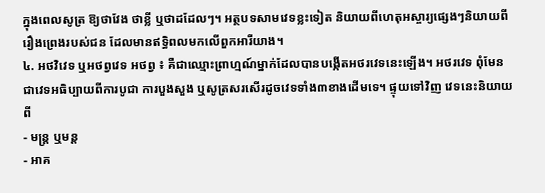ក្នុងពេលសូត្រ ឱ្យថាវែង ថាខ្លី ឬថាដដែលៗ។ អត្ថបទសាមវេទខ្លះទៀត និយាយពីហេតុអស្ចារ្យផ្សេងៗនិយាយពីរឿងព្រេងរបស់ជន ដែលមានឥទ្ធិពលមកលើពួកអារីយាង។
៤. អថវិវេទ ឬអថព្វវេទ អថព្វ ៖ គឺជាឈ្មោះព្រាហ្មណ៍ម្នាក់ដែលបានបង្កើតអថរវេទនេះឡើង។ អថរវេទ ពុំមែនជាវេទអធិប្បាយពីការបូជា ការបួងសួង ឬសូត្រសរសើរដូចវេទទាំង៣ខាងដើមទេ។ ផ្ទុយទៅវិញ វេទនេះនិយាយពី
- មន្ត្រ ឬមន្ត
- អាគ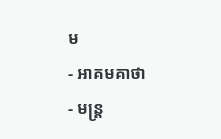ម
- អាគមគាថា
- មន្រ្ត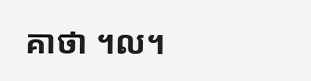គាថា ។ល។